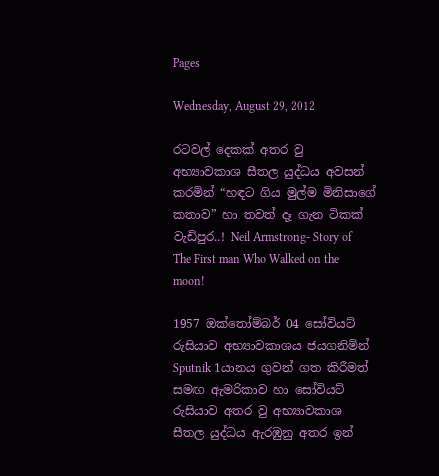Pages

Wednesday, August 29, 2012

රටවල් දෙකක් අතර වු අභ්‍යාවකාශ සීතල යුද්ධය අවසන් කරමින් “හඳට ගිය මුල්ම මිනිසාගේ කතාව” හා තවත් දෑ ගැන ටිකක් වැඩිපුර..! Neil Armstrong- Story of The First man Who Walked on the moon!

1957 ඔක්තෝම්බර් 04 සෝවියට් රුසියාව අභ්‍යාවකාශය ජයගනිමින් Sputnik 1යානය ගුවන් ගත කිරීමත් සමඟ ඇමරිකාව හා සෝවියට් රුසියාව අතර වු අභ්‍යාවකාශ සීතල යුද්ධය ඇරඹුනු අතර ඉන්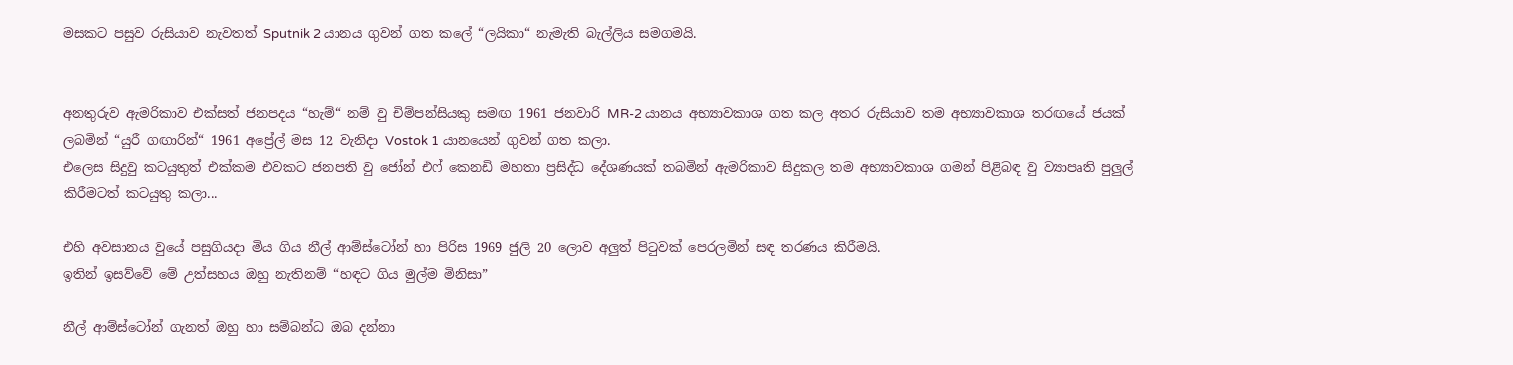මසකට පසුව රුසියාව නැවතත් Sputnik 2 යානය ගුවන් ගත කලේ “ලයිකා“ නැමැති බැල්ලිය සමගමයි.


අනතුරුව ඇමරිකාව එක්සත් ජනපදය “හැම්“ නම් වු චිම්පන්සියකු සමඟ 1961 ජනවාරි MR-2 යානය අභ්‍යාවකාශ ගත කල අතර රුසියාව තම අභ්‍යාවකාශ තරඟයේ ජයක් ලබමින් “යුරී ගඟාරින්“ 1961 අප්‍රේල් මස 12 වැනිදා Vostok 1 යානයෙන් ගුවන් ගත කලා.
එලෙස සිදුවු කටයුතුත් එක්කම එවකට ජනපති වු ජෝන් එෆ් කෙනඩි මහතා ප්‍රසිද්ධ දේශණයක් තබමින් ඇමරිකාව සිදුකල තම අභ්‍යාවකාශ ගමන් පිළිබඳ වු ව්‍යාපෘති පුලුල් කිරීමටත් කටයුතු කලා...

එහි අවසානය වුයේ පසුගියදා මිය ගිය නීල් ආම්ස්ටෝන් හා පිරිස 1969 ජුලි 20 ලොව අලුත් පිටුවක් පෙරලමින් සඳ තරණය කිරීමයි.
ඉතින් ඉසව්වේ මේ උත්සහය ඔහු නැතිනම් “හඳට ගිය මුල්ම මිනිසා”

නීල් ආම්ස්ටෝන් ගැනත් ඔහු හා සම්බන්ධ ඔබ දන්නා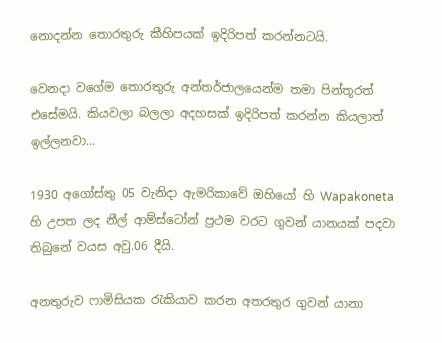නොදන්න තොරතුරු කීහිපයක් ඉදිරිපත් කරන්නටයි.

වෙනදා වගේම තොරතුරු අන්තර්ජාලයෙන්ම තමා පින්තූරත් එසේමයි. කියවලා බලලා අදහසක් ඉදිරිපත් කරන්න කියලාත් ඉල්ලනවා...

1930 අගෝස්තු 05 වැනිදා ඇමරිකාවේ ඔහියෝ හි Wapakoneta හි උපත ලද නීල් ආම්ස්ටෝන් ප්‍රථම වරට ගුවන් යානයක් පදවා තිබුනේ වයස අවු.06 දීයි.

අනතුරුව ෆාමිසියක රැකියාව කරන අතරතුර ගුවන් යානා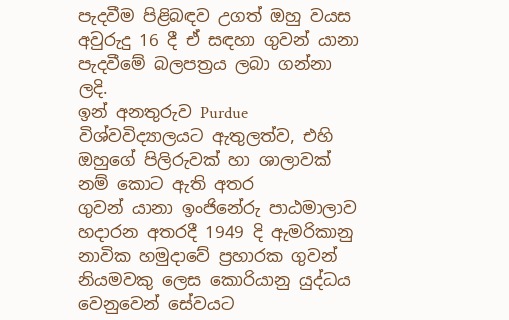පැදවීම පිළිබඳව උගත් ඔහු වයස අවුරුදු 16 දී ඒ සඳහා ගුවන් යානා පැදවීමේ බලපත්‍රය ලබා ගන්නා ලදි.
ඉන් අනතුරුව Purdue විශ්වවිද්‍යාලයට ඇතුලත්ව, එහි ඔහුගේ පිලිරුවක් හා ශාලාවක් නම් කොට ඇති අතර
ගුවන් යානා ඉංජිනේරු පාඨමාලාව හදාරන අතරදී 1949 දි ඇමරිකානු නාවික හමුදාවේ ප්‍රහාරක ගුවන් නියමවකු ලෙස කොරියානු යුද්ධය වෙනුවෙන් සේවයට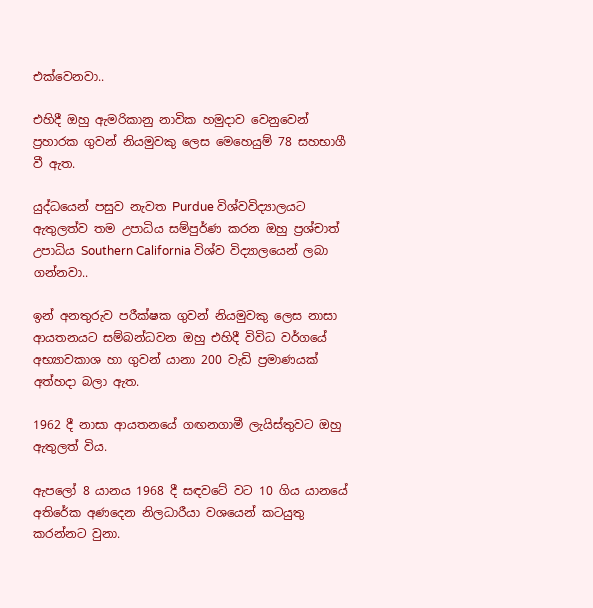එක්වෙනවා..

එහිදී ඔහු ඇමරිකානු නාවික හමුදාව වෙනුවෙන් ප්‍රහාරක ගුවන් නියමුවකු ලෙස මෙහෙයුම් 78 සහභාගී වී ඇත.

යුද්ධයෙන් පසුව නැවත Purdue විශ්වවිද්‍යාලයට ඇතුලත්ව තම උපාධිය සම්පුර්ණ කරන ඔහු ප්‍රශ්චාත් උපාධිය Southern California විශ්ව විද්‍යාලයෙන් ලබා ගන්නවා..

ඉන් අනතුරුව පරීක්ෂක ගුවන් නියමුවකු ලෙස නාසා ආයතනයට සම්බන්ධවන ඔහු එහිදී විවිධ වර්ගයේ අභ්‍යාවකාශ හා ගුවන් යානා 200 වැඩි ප්‍රමාණයක් අත්හදා බලා ඇත.

1962 දී නාසා ආයතනයේ ගඟනගාමී ලැයිස්තුවට ඔහු ඇතුලත් විය.

ඇපලෝ 8 යානය 1968 දී සඳවටේ වට 10 ගිය යා‍නයේ අතිරේක අණදෙන නිලධාරීයා වශයෙන් කටයුතු කරන්නට වුනා.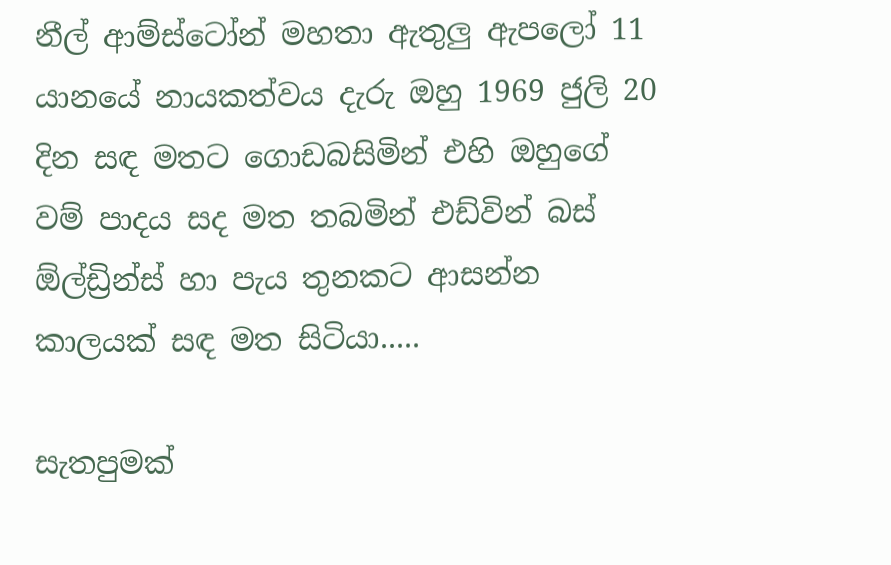නීල් ආම්ස්ටෝන් මහතා ඇතුලු ඇපලෝ 11 යානයේ නායකත්වය දැරු ඔහු 1969 ජුලි 20 දින සඳ මතට ගොඩබසිමින් එහි ඔහුගේ වම් පාදය සද මත තබමින් එඩ්වින් බස් ඕල්ඩ්‍රින්ස් හා පැය තුනකට ආසන්න කාලයක් සඳ මත සිටියා.....

සැතපුමක්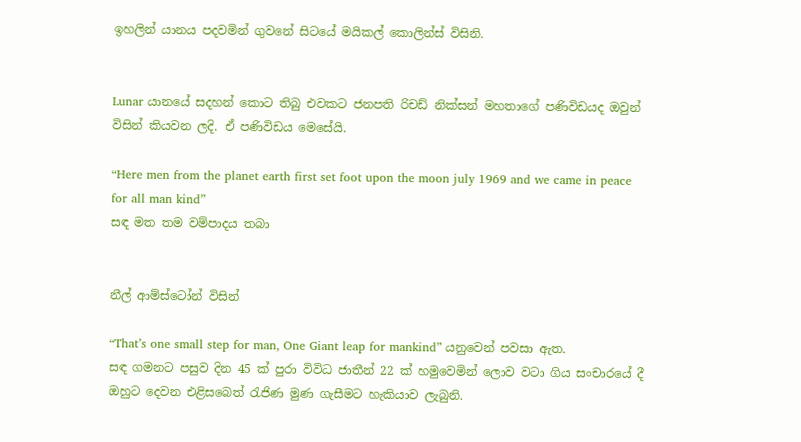ඉහලින් යානය පදවමින් ගුවනේ සිටයේ මයිකල් කොලින්ස් විසිනි.


Lunar යානයේ සදහන් කොට තිබු එවකට ජනපති රිචඩ් නික්සන් මහතාගේ පණිවිඩයද ඔවුන් විසින් කියවන ලදි. ඒ පණිවිඩය මෙසේයි.

“Here men from the planet earth first set foot upon the moon july 1969 and we came in peace for all man kind”
සඳ මත තම වම්පාදය තබා


නීල් ආම්ස්ටෝන් විසින්

“That’s one small step for man, One Giant leap for mankind” යනුවෙන් පවසා ඇත.
සඳ ගමනට පසුව දින 45 ක් පුරා විවිධ ජාතීන් 22 ක් හමුවෙමින් ලොව වටා ගිය සංචාරයේ දී ඔහුට දෙවන එළිසබෙත් රැජිණ මුණ ගැසීමට හැකියාව ලැබුනි.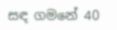සඳ ගමනේ 40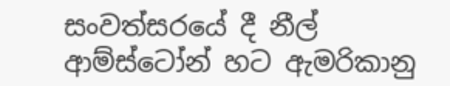සංවත්සරයේ දී නීල් ආම්ස්ටෝන් හට ඇමරිකානු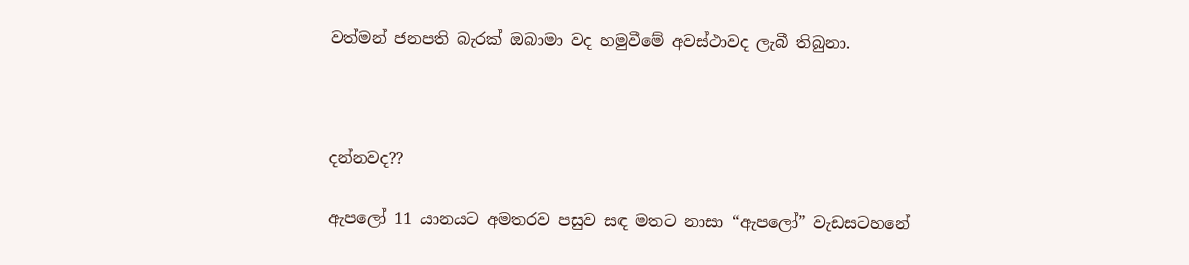වත්මන් ජනපති බැරක් ඔබාමා වද හමුවීමේ අවස්ථාවද ලැබී තිබුනා.



දන්නවද??

ඇපලෝ 11 යානයට අමතරව පසුව සඳ මතට නාසා “ඇපලෝ” වැඩසටහනේ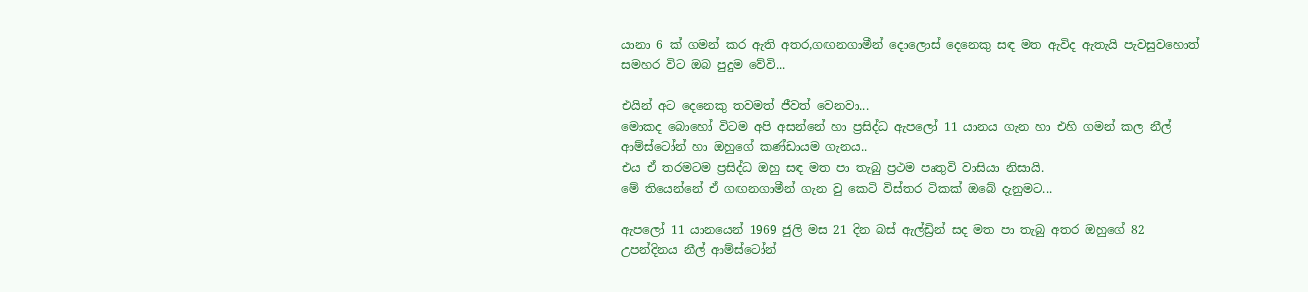යානා 6 ක් ගමන් කර ඇති අතර,ගඟනගාමීන් දොලොස් දෙනෙකු සඳ මත ඇවිද ඇතැයි පැවසුවහොත් සමහර විට ඔබ පුදුම වේවි...

එයින් අට දෙනෙකු තවමත් ජීවත් වෙනවා...
මොකද බොහෝ විටම අපි අසන්නේ හා ප්‍රසිද්ධ ඇපලෝ 11 යානය ගැන හා එහි ගමන් කල නීල් ආම්ස්ටෝන් හා ඔහුගේ කණ්ඩායම ගැනය..
එය ඒ තරමටම ප්‍රසිද්ධ ඔහු සඳ මත පා තැබු ප්‍රථම පෘතුවි වාසියා නිසායි.
මේ තියෙන්නේ ඒ ගඟනගාමීන් ගැන වු කෙටි විස්තර ටිකක් ඔබේ දැනුමට...

ඇපලෝ 11 යානයෙන් 1969 ජුලි මස 21 දින බස් ඇල්ඩ්‍රින් සද මත පා තැබු අතර ඔහුගේ 82 උපන්දිනය නීල් ආම්ස්ටෝන්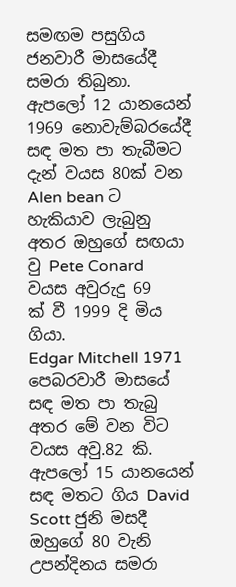සමඟම පසුගිය ජනවාරී මාසයේදී සමරා තිබුනා.
ඇපලෝ 12 යානයෙන් 1969 නොවැම්බරයේදී සඳ මත පා තැබීමට දැන් වයස 80ක් වන Alen bean ට හැකියාව ලැබුනු අතර ඔහුගේ සඟයා වු Pete Conard වයස අවුරුදු 69 ක් ‍වී 1999 දි මිය ගියා.
Edgar Mitchell 1971 පෙබරවාරී මාසයේ සඳ මත පා තැබු අතර මේ වන විට වයස අවු.82 කි.
ඇපලෝ 15 යානයෙන් සඳ මතට ගිය David Scott ජුනි මසදී ඔහුගේ 80 වැනි උපන්දිනය සමරා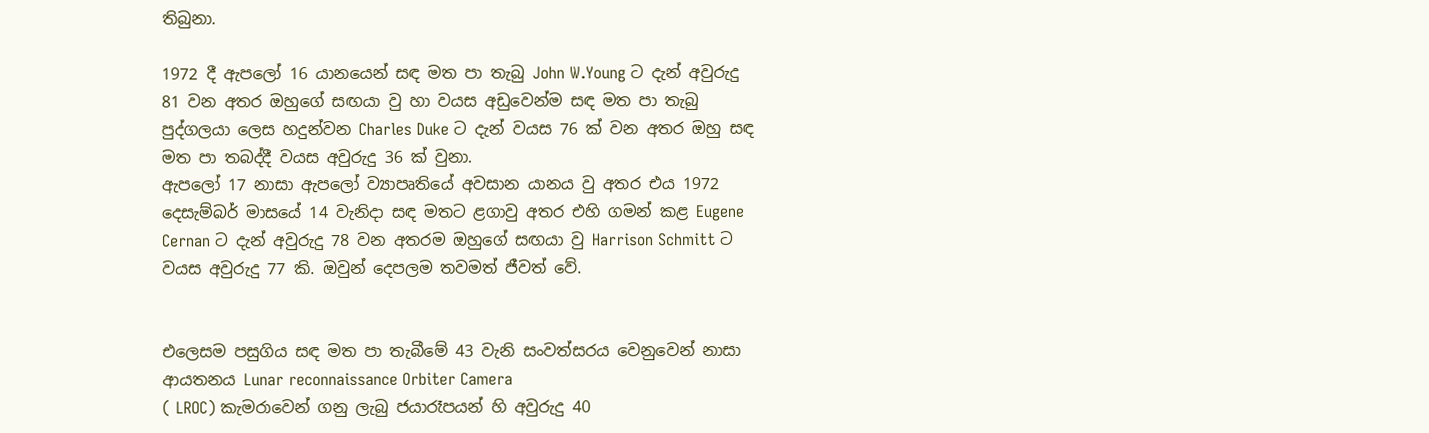තිබුනා.

1972 දී ඇපලෝ 16 යානයෙන් සඳ මත පා තැබු John W.Young ට දැන් අවුරුදු 81 වන අතර ඔහුගේ සඟයා වු හා වයස අඩුවෙන්ම සඳ මත පා තැබු පුද්ගලයා ලෙස හදුන්වන Charles Duke ට දැන් වයස 76 ක් වන අතර ඔහු සඳ මත පා තබද්දී වයස අවුරුදු 36 ක් වුනා.
ඇපලෝ 17 නාසා ඇපලෝ ව්‍යාපෘතියේ අවසාන යානය වු අතර එය 1972 දෙසැම්බර් මාසයේ 14 වැනිදා සඳ මතට ළගාවු අතර එහි ගමන් කළ Eugene Cernan ට දැන් අවුරුදු 78 වන අතරම ඔහුගේ සඟයා වු Harrison Schmitt ට වයස අවුරුදු 77 කි. ඔවුන් දෙපලම තවමත් ජීවත් වේ.


එලෙසම පසුගිය සඳ මත පා තැබීමේ 43 වැනි සංවත්සරය වෙනුවෙන් නාසා ආයතනය Lunar reconnaissance Orbiter Camera
( LROC) කැමරාවෙන් ගනු ලැබු ජයාරෑපයන් හි අවුරුදු 40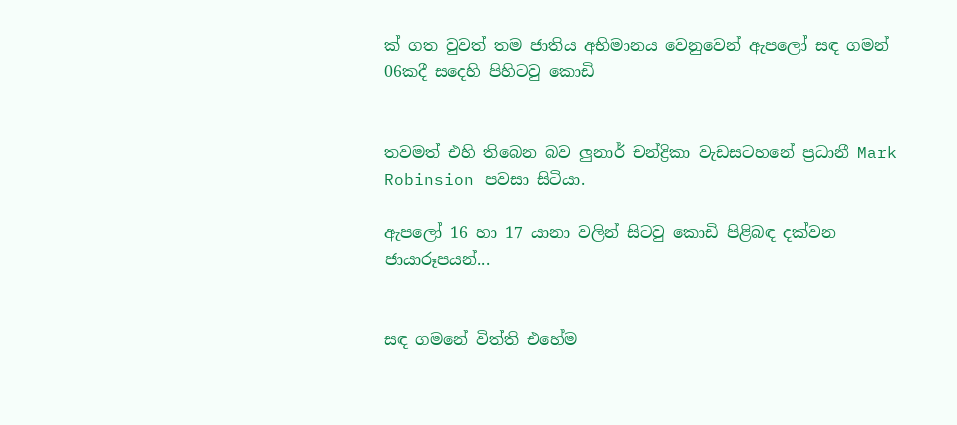ක් ගත වුවත් තම ජාතිය අභිමානය වෙනුවෙන් ඇපලෝ සඳ ගමන් 06කදී සදෙහි පිහිටවු කොඩි


තවමත් එහි තිබෙන බව ලුනාර් චන්ද්‍රිකා වැඩසටහනේ ප්‍රධානී Mark Robinsion පවසා සිටියා.

ඇපලෝ 16 හා 17 යානා වලින් සිටවු කොඩි පිළිබඳ දක්වන ජායාරූපයන්...


සඳ ගමනේ විත්ති එහේම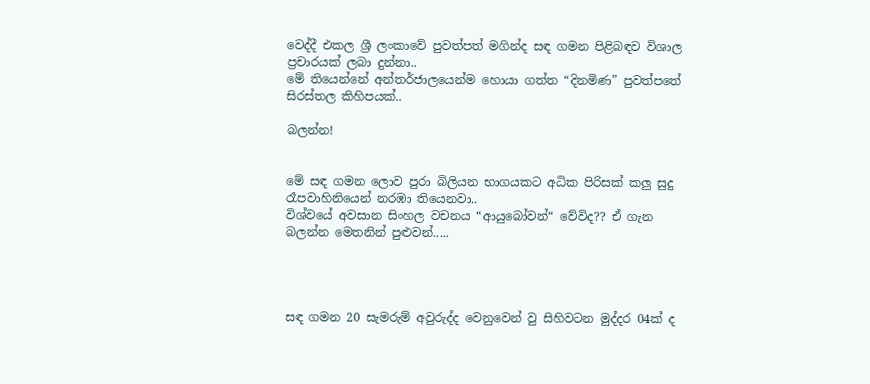වෙද්දී එකල ශ්‍රී ලංකාවේ පුවත්පත් මගින්ද සඳ ගමන පිළිබඳව විශාල ප්‍රචාරයක් ලබා දුන්නා..
මේ තියෙන්නේ අන්තර්ජාලයෙන්ම හොයා ගත්ත “දිනමිණ” පුවත්පතේ සිරස්තල කිහිපයක්..

බලන්න!


මේ සඳ ගමන ලොව පුරා බිලියන භාගයකට අධික පිරිසක් කලු සුදු රෑපවාහිනියෙන් නරඹා තියෙනවා..
විශ්වයේ අවසාන සිංහල වචනය “ආයුබෝවන්“ වේවිද?? ඒ ගැන බලන්න මෙතනින් පුළුවන්.....




සඳ ගමන 20 සැමරුම් අවුරුද්ද වෙනුවෙන් වු සිහිවටන මුද්දර 04ක් ද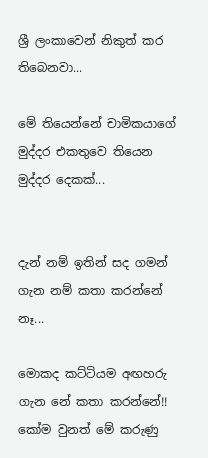ශ්‍රී ලංකාවෙන් නිකුත් කර තිබෙනවා...

මේ තියෙන්නේ චාමිකයාගේ මුද්දර එකතුවෙ ති‍යෙන මුද්දර දෙකක්...


දැන් නම් ඉතින් සද ගමන් ගැන නම් කතා කරන්නේ නෑ...

මොකද කට්ටියම අඟහරු ගැන නේ කතා කරන්නේ!!
කෝම වුනත් මේ කරුණු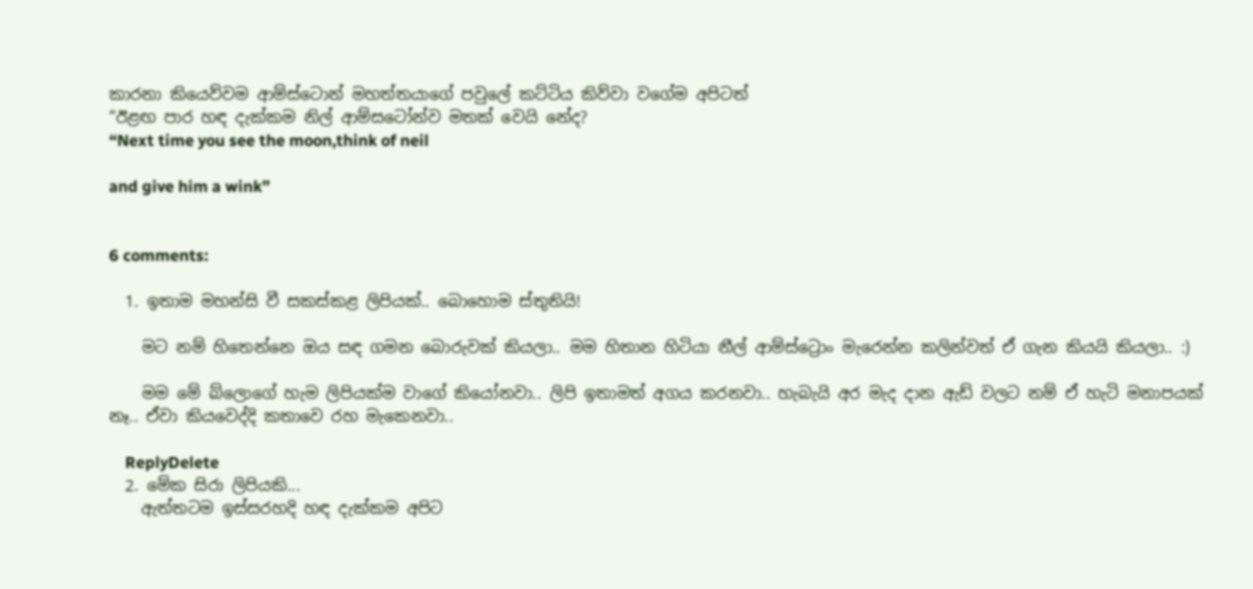කාරනා කියෙව්වම ආම්ස්ටොන් මහත්තයාගේ පවුලේ කට්ටිය කිව්වා වගේම අපිටත්
“ඊළඟ පාර හඳ දැක්කම නිල් ආම්සටෝන්ව මතක් වෙයි නේද?
“Next time you see the moon,think of neil

and give him a wink”


6 comments:

  1. ඉතාම මහන්සි වී සකස්කළ ලිපියක්.. බොහොම ස්තුතියි!

    මට නම් හිතෙන්නෙ ඔය සඳ ගමන බොරුවක් කියලා.. මම හිතාන හිටියා නීල් ආම්ස්ට්‍රොං මැරෙන්න කලින්වත් ඒ ගැන කියයි කියලා.. :)

    මම මේ බ්ලොගේ හැම ලිපියක්ම වාගේ කියෝනවා.. ලිපි ඉතාමත් අගය කරනවා.. හැබැයි අර මැද දාන ඇඩ් වලට නම් ඒ හැටි මනාපයක් නෑ.. ඒවා කියවෙද්දි කතාවෙ රහ මැකෙනවා..

    ReplyDelete
  2. මේක සිරා ලිපියකි...
    ඇත්තටම ඉස්සරහදි හඳ දැක්කම අපිට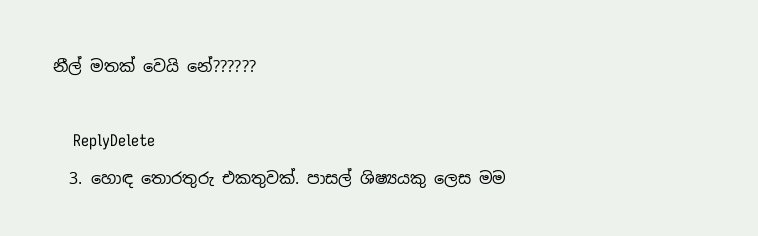නීල් මතක් වෙයි නේ??????

    ReplyDelete
  3. හොඳ තොරතුරු එකතුවක්. පාසල් ශිෂ්‍යයකු ලෙස මම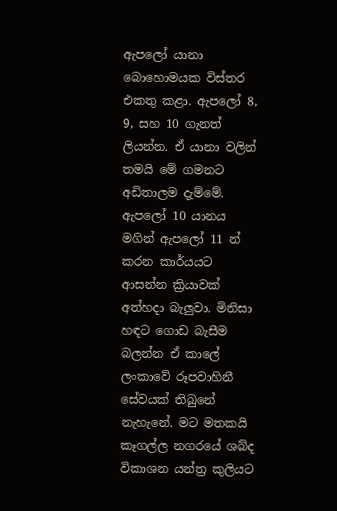ඇපලෝ යානා බොහොමයක විස්තර එකතු කළා. ඇපලෝ 8, 9, සහ 10 ගැනත් ලියන්න. ඒ යානා වලින් තමයි මේ ගමනට අඩිතාලම දැම්මේ. ඇපලෝ 10 යානය මගින් ඇපලෝ 11 න් කරන කාර්යයට ආසන්න ක්‍රියාවක් අත්හදා බැලුවා. මිනිසා හඳට ගොඩ බැසීම බලන්න ඒ කාලේ ලංකාවේ රූපවාහිනී සේවයක් තිබුනේ නැහැනේ. මට මතකයි කෑගල්ල නගරයේ ශබ්ද විකාශන යන්ත්‍ර කුලියට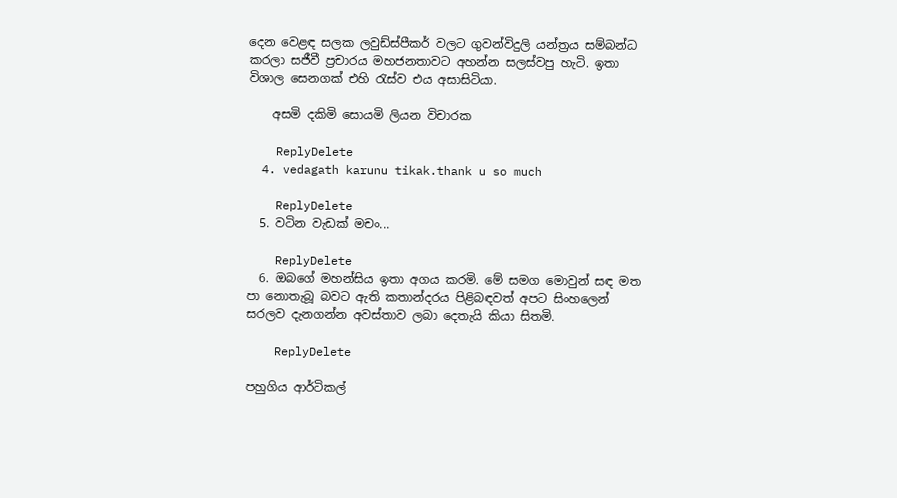දෙන වෙළඳ සලක ලවුඩ්ස්පීකර් වලට ගුවන්විදුලි යන්ත්‍රය සම්බන්ධ කරලා සජීවී ප්‍රචාරය මහජනතාවට අහන්න සලස්වපු හැටි. ඉතා විශාල සෙනගක් එහි රැස්ව එය අසාසිටියා.

    අසමි දකිමි සොයමි ලියන විචාරක

    ReplyDelete
  4. vedagath karunu tikak.thank u so much

    ReplyDelete
  5. වටින වැඩක් මචං...

    ReplyDelete
  6. ඔබගේ මහන්සිය ඉතා අගය කරමි. මේ සමග මොවුන් සඳ මත පා නොතැබූ බවට ඇති කතාන්දරය පිළිබඳවත් අපට සිංහලෙන් සරලව දැනගන්න අවස්තාව ලබා දෙතැයි කියා සිතමි.

    ReplyDelete

පහුගිය ආර්ටිකල්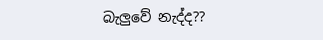බැලුවේ නැද්ද??